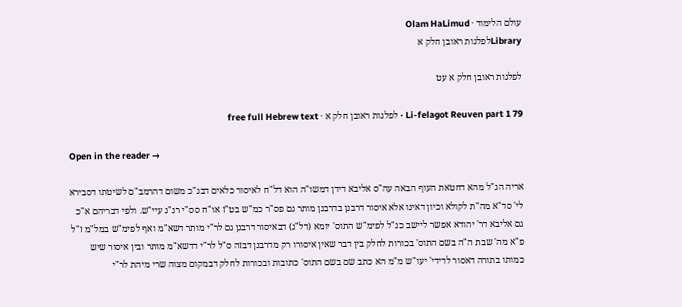עולם הלימוד · Olam HaLimud
Libraryלפלגות ראובן חלק א

לפלגות ראובן חלק א עט

Li-felagot Reuven part 1 79 · לפלגות ראובן חלק א · free full Hebrew text

Open in the reader →

אריה הנ"ל מהא דחטאת העוף הבאה עה"ס אליבא דידן דמשו"ה הוא דל"ח לאיסור כלאים דבג"כ משום דהרמב"ם לשיטתו דסבירא לי' סד"א מה"ת לקולא וכיון דאינו אלא איסור דרבנן בדרבנן מותר גם פס"ר כמ"ש בט"ז או"ח סס"י רנ"ג עיי"ש. ולפי דבריהם א"כ גם אליבא דר' יהודא אפשר ליישב כנ"ל לפימ"ש התוס' יומא (דל"ג) דבאיסור דרבנן גם לר"י מותר דשא"מ ואף לפימ"ש במל"מ ז"ל פ"א מה' שבת ה"ה בשם התוס' בכורות לחלק בין דבר שאין איסורו רק מדרבנן דבזה ס"ל לר"י דדשא"מ מותר ובין איסור שיש כמותו בתורה דאסור לדידי' יעו"ש מ"מ הא כתב שם בשם התוס' כתובות ובכורות לחלק דבמקום מצוה שרי מיהת לר"י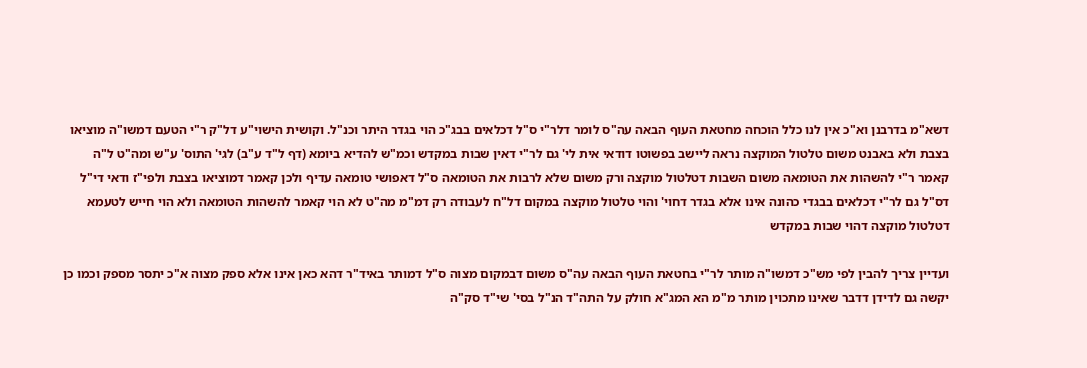דשא"מ בדרבנן וא"כ אין לנו כלל הוכחה מחטאת העוף הבאה עה"ס לומר דלר"י ס"ל דכלאים בבג"כ הוי בגדר היתר וכנ"ל. וקושית הישוי"ע דל"ק ר"י הטעם דמשו"ה מוציאו בצבת ולא באבנט משום טלטול המוקצה נראה ליישב בפשוטו דודאי אית לי' גם לר"י דאין שבות במקדש וכמ"ש להדיא ביומא (דף ל"ד ע"ב) לגי' התוס' ע"ש ומה"ט ל"ה קאמר ר"י להשהות את הטומאה משום השבות דטלטול מוקצה ורק משום שלא לרבות את הטומאה ס"ל דאפושי טומאה עדיף ולכן קאמר דמוציאו בצבת ולפי"ז ודאי די"ל דס"ל גם לר"י דכלאים בבגדי כהונה אינו אלא בגדר דחוי' והוי טלטול מוקצה במקום דל"ח לעבודה רק דמ"מ מה"ט לא הוי קאמר להשהות הטומאה ולא הוי חייש לטעמא דטלטול מוקצה דהוי שבות במקדש

ועדיין צריך להבין לפי מש"כ דמשו"ה מותר לר"י בחטאת העוף הבאה עה"ס משום דבמקום מצוה ס"ל דמותר באיד"ר דהא כאן אינו אלא ספק מצוה א"כ יתסר מספק וכמו כן יקשה גם לדידן דדבר שאינו מתכוין מותר מ"מ הא המג"א חולק על התה"ד הנ"ל בסי' שי"ד סק"ה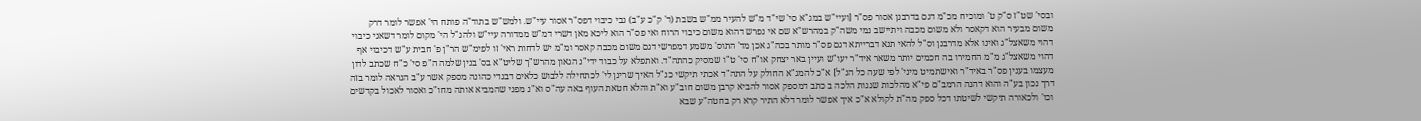ובסי' שט"ז ס"ק ט' ומוכיח מכ"מ דגם בדרבנן אסור פס"ר [ועיי"ש במג"א סי' שי"ד מ"ש להעיר ממ"ש בשבת (ד' ק"כ ע"ב) גבי כיבוי דפס"ר אסור עיי"ש. ולמש"ש בתוד"ה פותח הי' אפשר לומר דרק משום מבעיר הוא דקאסר ולא משום מכבה ויתיישב נמי משה"ק במהרש"א שם אי נפרש דהוא משום כיבוי הרוח ואי פס"ר הוא ליכא מאן דשרי דמ"ש ממדורה עיי"ש ולהנ"ל הי' מקום לומר דשאני כיבוי דהוי משאצל"ג ואינו אלא מדרבנן וס"ל להאי תנא דברייתא דגם פס"ר מותר בכה"ג אכן מד' התוס' משמע דמפרשי דגם משום מכבה קאסר ומ"מ יש לדחות ראי' זו לפימ"ש הר"ן פ' חבית ע"ש דכיבוי אף דהוי משאצל"ג מ"מ החמירו בה חכמים יותר משאר איד"ר יעו"ש ועיין באר יצחק או"ח סי' ט"ו שמסיק כהתה"ד. ואתפלא על כבוד ידי"נ הגאון מהרש"ך שליט"א בס' בנין שלמה ה"פ סי' כ"ח שכתב לדון מעצמו בענין פס"ר באיד"ר ואישתמיט מיני' לפי שעה כל הנ"ל] א"כ להמג"א החולק על התה"ד אכתי תיקשי כנ"ל האיך שרינן לי' לכתחילה ללבוש כלאים דבגדי כהונה מספק אשר ע"ב הנראה לומר בזה דרך נכון בע"ה והוא דהנה הרמב"ם פי"א מהלכות שגגות הלכה ב כתב דמספק אסור להביא קרבן משום חוב"ע וא"ת והלא חטאת העוף באה עה"ס וא"נ מפני שהמביא אותה מחו"כ ואסור לאכול בקדשים וכו' ולכאורה תיקשי לשיטתו דכל ספק מה"ת לקולא א"כ איך אפשר לומר דלא התיר קרא רק בחטה"ע שבא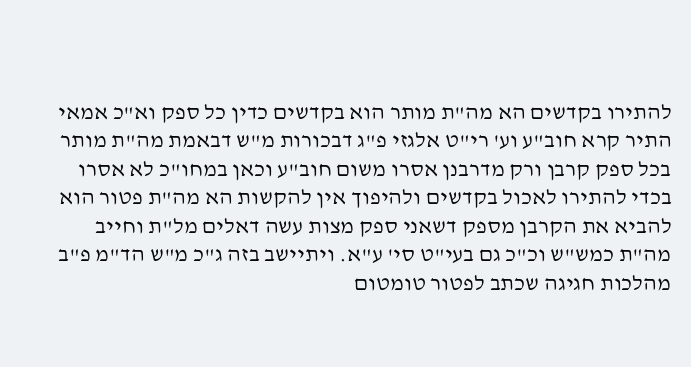להתירו בקדשים הא מה"ת מותר הוא בקדשים כדין כל ספק וא"כ אמאי התיר קרא חוב"ע וע' רי"ט אלגזי פ"ג דבכורות מ"ש דבאמת מה"ת מותר בכל ספק קרבן ורק מדרבנן אסרו משום חוב"ע וכאן במחו"כ לא אסרו בכדי להתירו לאכול בקדשים ולהיפוך אין להקשות הא מה"ת פטור הוא להביא את הקרבן מספק דשאני ספק מצות עשה דאלים מל"ת וחייב מה"ת כמש"ש וכ"כ גם בעי"ט סי' ע"א. ויתיישב בזה ג"כ מ"ש הד"מ פ"ב מהלכות חגיגה שכתב לפטור טומטום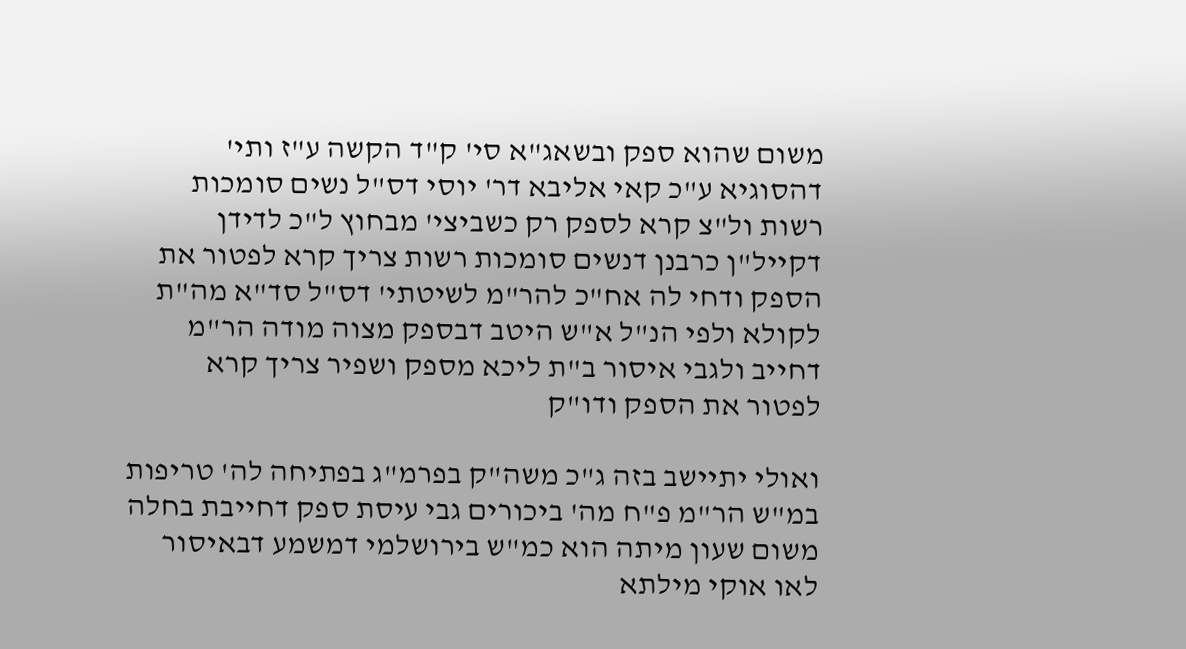משום שהוא ספק ובשאג"א סי' ק"ד הקשה ע"ז ותי' דהסוגיא ע"כ קאי אליבא דר' יוסי דס"ל נשים סומכות רשות ול"צ קרא לספק רק כשביצי' מבחוץ ל"כ לדידן דקייל"ן כרבנן דנשים סומכות רשות צריך קרא לפטור את הספק ודחי לה אח"כ להר"מ לשיטתי' דס"ל סד"א מה"ת לקולא ולפי הנ"ל א"ש היטב דבספק מצוה מודה הר"מ דחייב ולגבי איסור ב"ת ליכא מספק ושפיר צריך קרא לפטור את הספק ודו"ק

ואולי יתיישב בזה ג"כ משה"ק בפרמ"ג בפתיחה לה' טריפות במ"ש הר"מ פ"ח מה' ביכורים גבי עיסת ספק דחייבת בחלה משום שעון מיתה הוא כמ"ש בירושלמי דמשמע דבאיסור לאו אוקי מילתא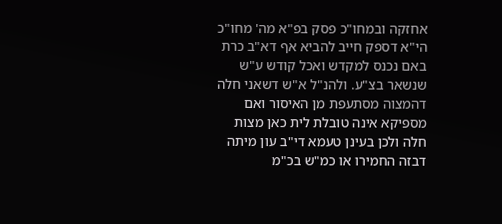אחזקה ובמחו"כ פסק בפ"א מה' מחו"כ הי"א דספק חייב להביא אף דא"ב כרת באם נכנס למקדש ואכל קודש ע"ש שנשאר בצ"ע. ולהנ"ל א"ש דשאני חלה דהמצוה מסתעפת מן האיסור ואם מספיקא אינה טובלת לית כאן מצות חלה ולכן בעינן טעמא די"ב עון מיתה דבזה החמירו או כמ"ש בכ"מ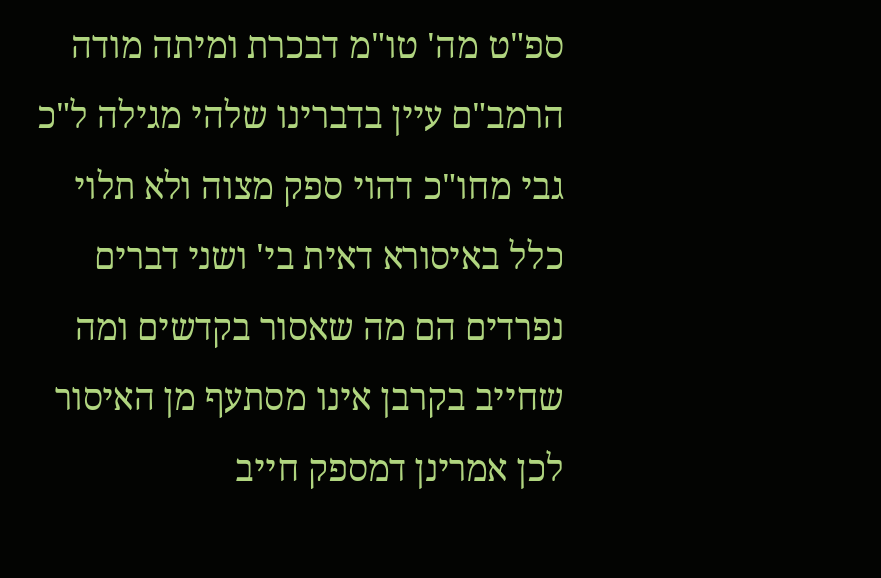ספ"ט מה' טו"מ דבכרת ומיתה מודה הרמב"ם עיין בדברינו שלהי מגילה ל"כ גבי מחו"כ דהוי ספק מצוה ולא תלוי כלל באיסורא דאית בי' ושני דברים נפרדים הם מה שאסור בקדשים ומה שחייב בקרבן אינו מסתעף מן האיסור לכן אמרינן דמספק חייב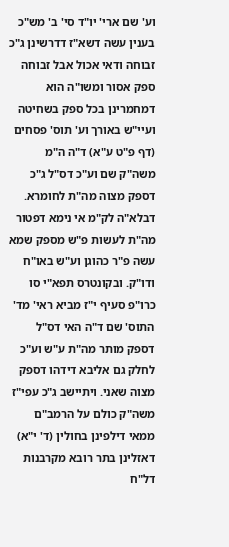וע' שם ארי' יו"ד סי' ב' מש"כ בענין עשה דשא"ז דדרשינן ג"כ זבוחה ודאי אכול אבל זבוחה ספק אסור ומשו"ה הוא דמחמרינן בכל ספק בשחיטה ועיי"ש באורך וע' תוס' פסחים (דף פ"ט ע"א) ד"ה ה"מ משה"ק שם וע"כ דס"ל ג"כ דספק מצוה מה"ת לחומרא. דבלא"ה לק"מ אי נימא דפטור מה"ת לעשות פ"ש מספק שמא עשה פ"ר כהוגן וע"ש באו"ח ודו"ק. ובקונטרס תפא"י סו כרו"פ סעיף י"ז מביא ראי' מד' התוס' שם ד"ה האי דס"ל דספק מותר מה"ת ע"ש וע"כ לחלק גם אליבא דידהו דספק מצוה שאני. ויתיישב ג"כ עפי"ז משה"ק כולם על הרמב"ם ממאי דילפינן בחולין (ד' י"א) דאזלינן בתר רובא מקרבנות דל"ח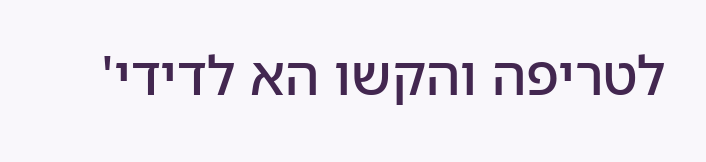לטריפה והקשו הא לדידי'